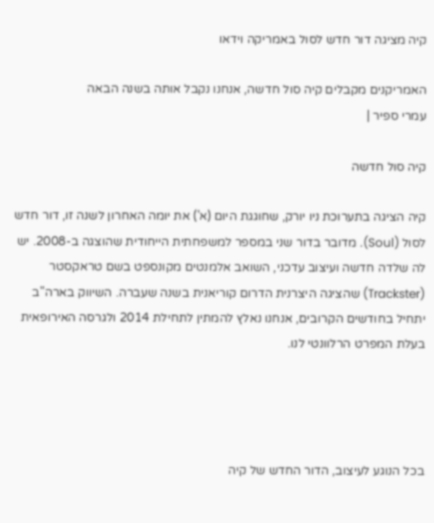קיה מציגה דור חדש לסול באמריקה וידאו

האמריקנים מקבלים קיה סול חדשה, אנחנו נקבל אותה בשנה הבאה
עמרי ספיר |

קיה סול חדשה

קיה הציגה בתערוכת ניו יורק, שחוגגת היום (א') את יומה האחרון לשנה זו, דור חדש לסול (Soul). מדובר בדור שני במספר למשפחתית הייחודית שהוצגה ב-2008. יש לה שלדה חדשה ועיצוב עדכני, השואב אלמנטים מקונספט בשם טראקסטר (Trackster) שהציגה היצרנית הדרום קוריאנית בשנה שעברה. השיווק בארה"ב יתחיל בחודשים הקרובים, אנחנו נאלץ להמתין לתחילת 2014 ולגרסה האירופאית בעלת המפרט הרלוונטי לנו.




בכל הנוגע לעיצוב, הדור החדש של קיה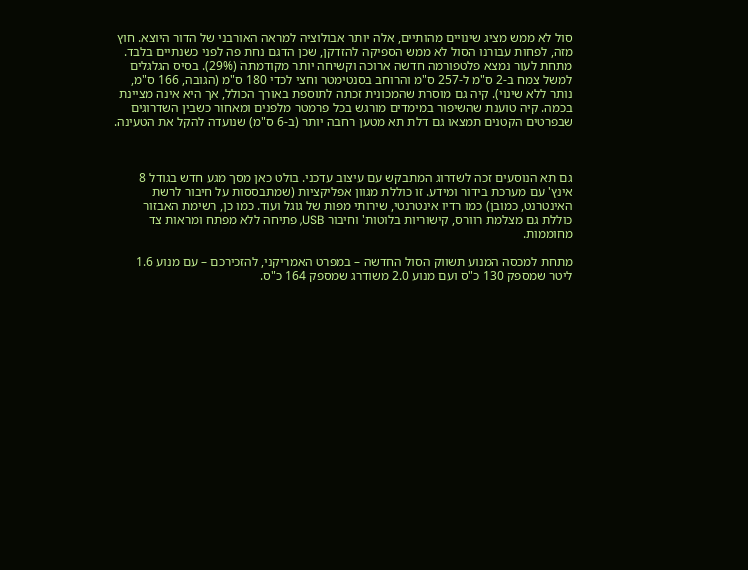סול לא ממש מציג שינויים מהותיים, אלה יותר אבולוציה למראה האורבני של הדור היוצא. חוץ מזה, לפחות עבורנו הסול לא ממש הספיקה להזדקן, שכן הדגם נחת פה לפני כשנתיים בלבד.
מתחת לעור נמצא פלטפורמה חדשה ארוכה וקשיחה יותר מקודמתהׁ (29%). בסיס הגלגלים למשל צמח ב-2 ס"מ ל-257 ס"מ והרוחב בסנטימטר וחצי לכדי 180 ס"מ (הגובה, 166 ס"מ, נותר ללא שינוי). קיה גם מוסרת שהמכונית זכתה לתוספת באורך הכולל, אך היא אינה מציינת בכמה. קיה טוענת שהשיפור במימדים מורגש בכל פרמטר מלפנים ומאחור כשבין השדרוגים שבפרטים הקטנים תמצאו גם דלת תא מטען רחבה יותר (ב-6 ס"מ) שנועדה להקל את הטעינה.



גם תא הנוסעים זכה לשדרוג המתבקש עם עיצוב עדכני. בולט כאן מסך מגע חדש בגודל 8 אינץ' עם מערכת בידור ומידע. זו כוללת מגוון אפליקציות (שמתבססות על חיבור לרשת האינטרנט, כמובן) כמו רדיו אינטרנטי, שירותי מפות של גוגל ועוד. כמו כן, רשימת האבזור כוללת גם מצלמת רוורס, קישוריות בלוטות' וחיבור USB, פתיחה ללא מפתח ומראות צד מחוממות.

מתחת למכסה המנוע תשווק הסול החדשה – במפרט האמריקני, להזכירכם – עם מנוע 1.6 ליטר שמספק 130 כ"ס ועם מנוע 2.0 משודרג שמספק 164 כ"ס.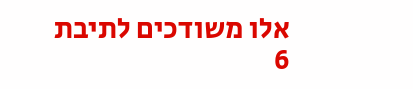אלו משודכים לתיבת 6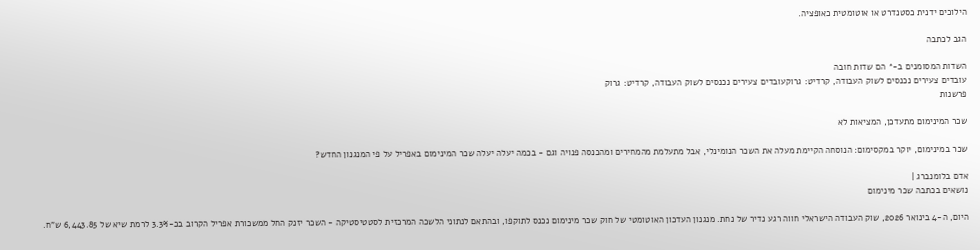הילוכים ידנית כסטנדרט או אוטומטית כאופציה.

הגב לכתבה

השדות המסומנים ב-* הם שדות חובה
עובדים צעירים נכנסים לשוק העבודה, קרדיט: גרוקעובדים צעירים נכנסים לשוק העבודה, קרדיט: גרוק
פרשנות

שכר המינימום מתעדכן, המציאות לא

שכר במינימום, יוקר במקסימום: הנוסחה הקיימת מעלה את השכר הנומינלי, אבל מתעלמת מהמחירים ומהכנסה פנויה וגם - בכמה יעלה יעלה שכר המינימום באפריל על פי המנגנון החדש?

אדם בלומנברג |
נושאים בכתבה שכר מינימום

היום, ה-4 בינואר 2026, שוק העבודה הישראלי חווה רגע נדיר של נחת. מנגנון העדכון האוטומטי של חוק שכר מינימום נכנס לתוקפו, ובהתאם לנתוני הלשכה המרכזית לסטטיסטיקה - השכר יזנק החל ממשכורת אפריל הקרוב בכ-3.3% לרמת שיא של 6,443.85 ש"ח.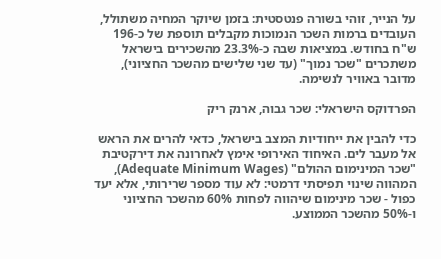על הנייר, זוהי בשורה פנטסטית: בזמן שיוקר המחיה משתולל, העובדים ברמות השכר הנמוכות מקבלים תוספת של כ-196 ש"ח בחודש. במציאות שבה כ-23.3% מהשכירים בישראל משתכרים "שכר נמוך" (עד שני שלישים מהשכר החציוני), מדובר באוויר לנשימה.

הפרדוקס הישראלי: שכר גבוה, ארנק ריק

כדי להבין את ייחודיות המצב בישראל, כדאי להרים את הראש אל מעבר לים. האיחוד האירופי אימץ לאחרונה את דירקטיבת "שכר המינימום ההולם" (Adequate Minimum Wages), המהווה שינוי תפיסתי דרמטי: לא עוד מספר שרירותי, אלא יעד כפול - שכר מינימום שיהווה לפחות 60% מהשכר החציוני ו-50% מהשכר הממוצע.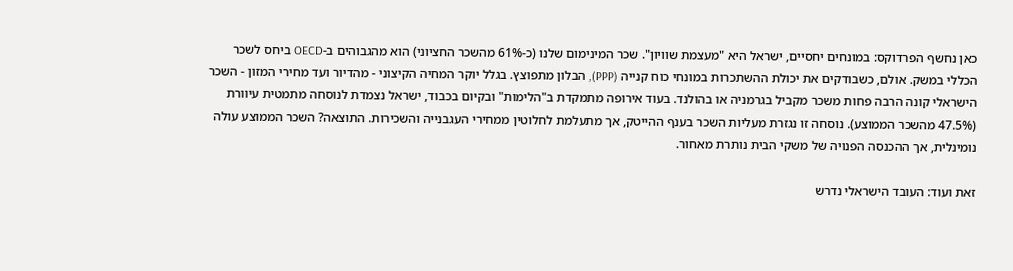כאן נחשף הפרדוקס: במונחים יחסיים, ישראל היא "מעצמת שוויון". שכר המינימום שלנו (כ-61% מהשכר החציוני) הוא מהגבוהים ב-OECD ביחס לשכר הכללי במשק. אולם, כשבודקים את יכולת ההשתכרות במונחי כוח קנייה (PPP), הבלון מתפוצץ. בגלל יוקר המחיה הקיצוני - מהדיור ועד מחירי המזון - השכר הישראלי קונה הרבה פחות משכר מקביל בגרמניה או בהולנד. בעוד אירופה מתמקדת ב"הלימות" ובקיום בכבוד, ישראל נצמדת לנוסחה מתמטית עיוורת (47.5% מהשכר הממוצע). נוסחה זו נגזרת מעליות השכר בענף ההייטק, אך מתעלמת לחלוטין ממחירי העגבנייה והשכירות. התוצאה? השכר הממוצע עולה נומינלית, אך ההכנסה הפנויה של משקי הבית נותרת מאחור.

זאת ועוד: העובד הישראלי נדרש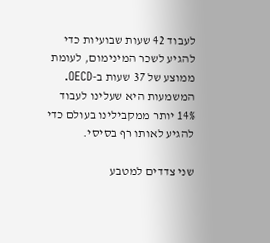לעבוד 42 שעות שבועיות כדי להגיע לשכר המינימום, לעומת ממוצע של 37 שעות ב-OECD. המשמעות היא שעלינו לעבוד 14% יותר ממקבילינו בעולם כדי להגיע לאותו רף בסיסי.

שני צדדים למטבע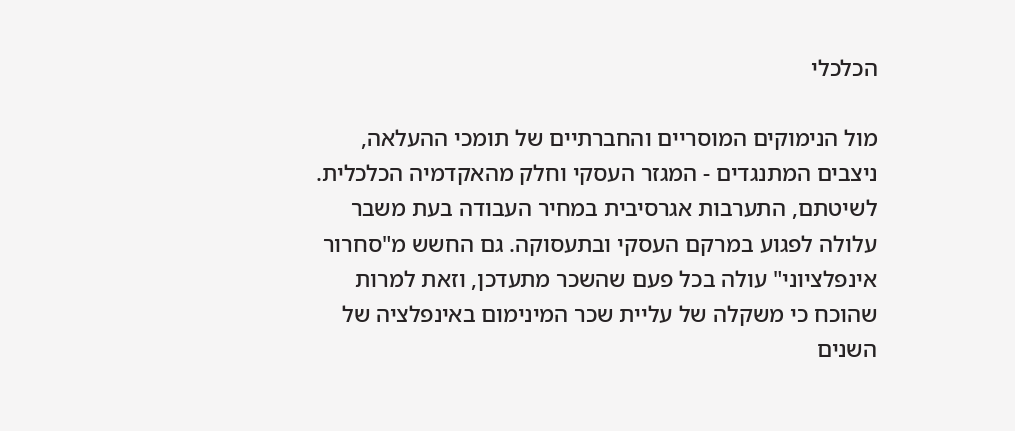הכלכלי

מול הנימוקים המוסריים והחברתיים של תומכי ההעלאה, ניצבים המתנגדים - המגזר העסקי וחלק מהאקדמיה הכלכלית. לשיטתם, התערבות אגרסיבית במחיר העבודה בעת משבר עלולה לפגוע במרקם העסקי ובתעסוקה. גם החשש מ"סחרור אינפלציוני" עולה בכל פעם שהשכר מתעדכן, וזאת למרות שהוכח כי משקלה של עליית שכר המינימום באינפלציה של השנים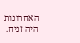האחרונות היה זניח.